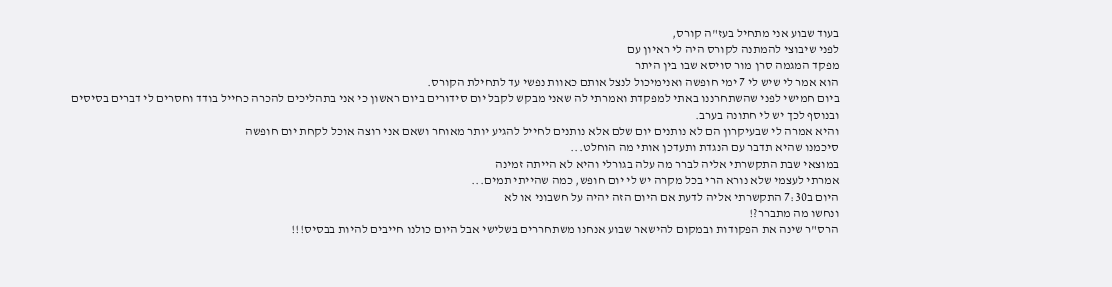בעוד שבוע אני מתחיל בעז"ה קורס,
לפני שיבוצי להמתנה לקורס היה לי ראיון עם
מפקד המגמה סרן מור סויסא שבו בין היתר
הוא אמר לי שיש לי 7 ימי חופשה ואנימיכול לנצל אותם כאוות נפשי עד לתחילת הקורס.
ביום חמישי לפני שהשתחרננו באתי למפקדת ואמרתי לה שאני מבקש לקבל יום סידורים ביום ראשון כי אני בתהליכים להכרה כחייל בודד וחסרים לי דברים בסיסים ובנוסף לכך יש לי חתונה בערב.
והיא אמרה לי שבעיקרון הם לא נותנים יום שלם אלא נותנים לחייל להגיע יותר מאוחר ושאם אני רוצה אוכל לקחת יום חופשה
סיכמנו שהיא תדבר עם הנגדת ותעדכן אותי מה הוחלט...
במוצאי שבת התקשרתי אליה לברר מה עלה בגורלי והיא לא הייתה זמינה
אמרתי לעצמי שלא נורא הרי בכל מקרה יש לי יום חופש, כמה שהייתי תמים...
היום ב7:30 התקשרתי אליה לדעת אם היום הזה יהיה על חשבוני או לא
ונחשו מה מתברר?!
הרס"ר שינה את הפקודות ובמקום להישאר שבוע אנחנו משתחררים בשלישי אבל היום כולנו חייבים להיות בבסיס!!!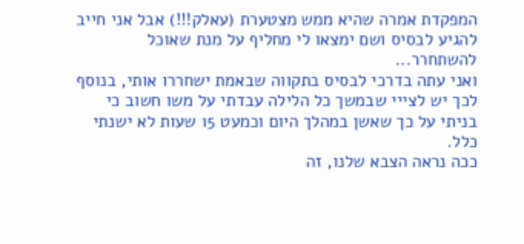המפקדת אמרה שהיא ממש מצטערת (עאלק!!!) אבל אני חייב להגיע לבסיס ושם ימצאו לי מחליף על מנת שאוכל להשתחרר...
ואני עתה בדרכי לבסיס בתקווה שבאמת ישחררו אותי, בנוסף לכך יש לצייי שבמשך כל הלילה עבדתי על משו חשוב כי בניתי על כך שאשן במהלך היום וכמעט 15 שעות לא ישנתי כלל.
ככה נראה הצבא שלנו, זה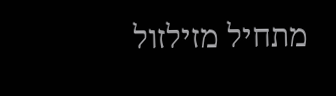מתחיל מזילזול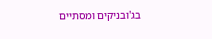בג'ובניקים ומסתיים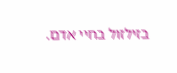בזילזול בחיי אדם.